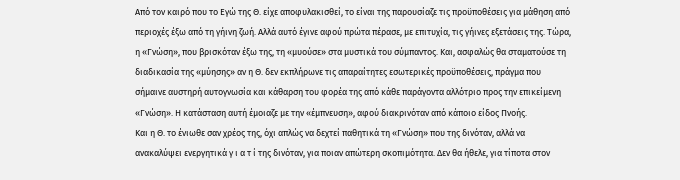Από τον καιρό που το Εγώ της Θ. είχε αποφυλακισθεί, το είναι της παρουσίαζε τις προϋποθέσεις για μάθηση από περιοχές έξω από τη γήινη ζωή. Αλλά αυτό έγινε αφού πρώτα πέρασε, με επιτυχία, τις γήινες εξετάσεις της. Τώρα, η «Γνώση», που βρισκόταν έξω της, τη «μυούσε» στα μυστικά του σύμπαντος. Και, ασφαλώς θα σταματούσε τη διαδικασία της «μύησης» αν η Θ. δεν εκπλήρωνε τις απαραίτητες εσωτερικές προϋποθέσεις, πράγμα που σήμαινε αυστηρή αυτογνωσία και κάθαρση του φορέα της από κάθε παράγοντα αλλότριο προς την επικείμενη «Γνώση». Η κατάσταση αυτή έμοιαζε με την «έμπνευση», αφού διακρινόταν από κάποιο είδος Πνοής.
Και η Θ. το ένιωθε σαν χρέος της, όχι απλώς να δεχτεί παθητικά τη «Γνώση» που της δινόταν, αλλά να ανακαλύψει ενεργητικά γ ι α τ ί της δινόταν, για ποιαν απώτερη σκοπιμότητα. Δεν θα ήθελε, για τίποτα στον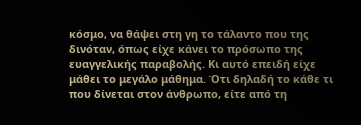κόσμο, να θάψει στη γη το τάλαντο που της δινόταν, όπως είχε κάνει το πρόσωπο της ευαγγελικής παραβολής. Κι αυτό επειδή είχε μάθει το μεγάλο μάθημα. Ότι δηλαδή το κάθε τι που δίνεται στον άνθρωπο, είτε από τη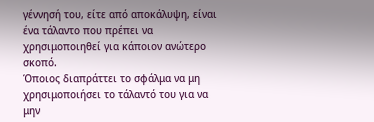γέννησή του, είτε από αποκάλυψη, είναι ένα τάλαντο που πρέπει να χρησιμοποιηθεί για κάποιον ανώτερο σκοπό.
Όποιος διαπράττει το σφάλμα να μη χρησιμοποιήσει το τάλαντό του για να μην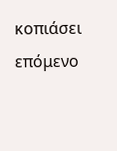κοπιάσει επόμενο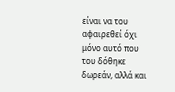είναι να του αφαιρεθεί όχι μόνο αυτό που του δόθηκε δωρεάν, αλλά και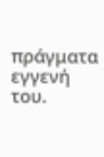πράγματα εγγενή του.